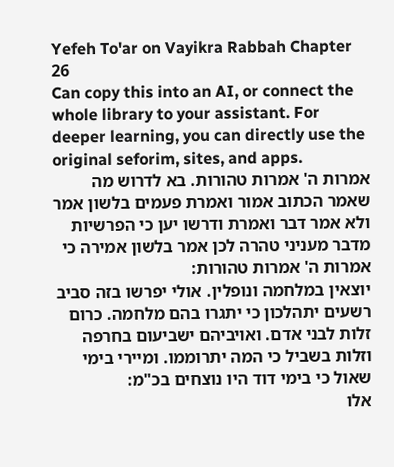Yefeh To'ar on Vayikra Rabbah Chapter 26
Can copy this into an AI, or connect the whole library to your assistant. For deeper learning, you can directly use the original seforim, sites, and apps.
אמרות ה' אמרות טהורות. בא לדרוש מה שאמר הכתוב אמור ואמרת פעמים בלשון אמר ולא אמר דבר ואמרת ודרשו יען כי הפרשיות מדבר מעניני טהרה לכן אמר בלשון אמירה כי אמרות ה' אמרות טהורות:
יוצאין במלחמה ונופלין. אולי יפרשו בזה סביב רשעים יתהלכון כי יתגרו בהם מלחמה. כרום זלות לבני אדם. ואויביהם ישביעום בחרפה וזלות בשביל כי המה יתרוממו. ומיירי בימי שאול כי בימי דוד היו נוצחים בכ"מ:
אלו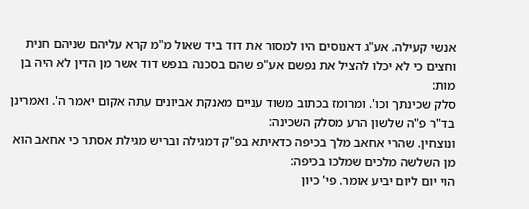אנשי קעילה. אע"ג דאנוסים היו למסור את דוד ביד שאול מ"מ קרא עליהם שניהם חנית וחצים כי לא יכלו להציל את נפשם אע"פ שהם בסכנה בנפש דוד אשר מן הדין לא היה בן מות:
סלק שכינתך וכו'. ומרומז בכתוב משוד עניים מאנקת אביונים עתה אקום יאמר ה'. ואמרינן בד"ר פ"ה שלשון הרע מסלק השכינה:
ונוצחין. שהרי אחאב מלך בכיפה כדאיתא בפ"ק דמגילה ובריש מגילת אסתר כי אחאב הוא מן השלשה מלכים שמלכו בכיפה:
הוי יום ליום יביע אומר. פי' כיון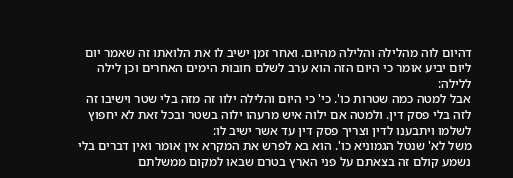דהיום לוה מהלילה והלילה מהיום. ואחר זמן ישיב לו את הלואתו זה שאמר יום ליום יביע אומר כי היום הזה הוא ערב לשלם חובות הימים האחרים וכן לילה ללילה:
אבל למטה כמה שטרות כו'. כי' כי היום והלילה ילוו זה מזה בלי שטר וישיבו זה לזה בלי פסק דין. ולמטה אם ילוה איש מרעהו ילוה בשטר ובכל זאת לא יחפוץ לשלמו ויתבענו לדין וצריך פסק דין עד אשר ישיב לו:
משל לא' שנטל הגמוניא כו'. הוא בא לפרש את המקרא אין אומר ואין דברים בלי נשמע קולם זה בצאתם על פני הארץ בטרם שבאו למקום ממשלתם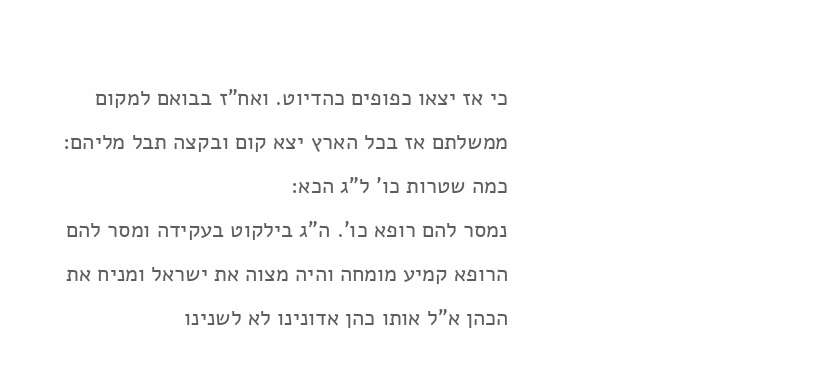כי אז יצאו כפופים כהדיוט. ואח"ז בבואם למקום ממשלתם אז בכל הארץ יצא קום ובקצה תבל מליהם:
כמה שטרות כו' ל"ג הכא:
נמסר להם רופא כו'. ה"ג בילקוט בעקידה ומסר להם הרופא קמיע מומחה והיה מצוה את ישראל ומניח את הכהן א"ל אותו כהן אדונינו לא לשנינו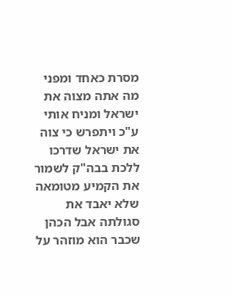מסרת כאחד ומפני מה אתה מצוה את ישראל ומניח אותי ע"כ ויתפרש כי צוה את ישראל שדרכו ללכת בבה"ק לשמור את הקמיע מטומאה שלא יאבד את סגולתה אבל הכהן שכבר הוא מוזהר על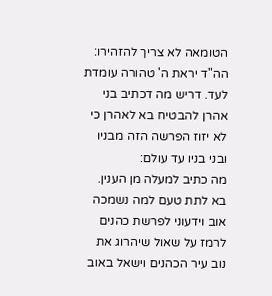הטומאה לא צריך להזהירו:
הה"ד יראת ה' טהורה עומדת לעד. דריש מה דכתיב בני אהרן להבטיח בא לאהרן כי לא יזוז הפרשה הזה מבניו ובני בניו עד עולם:
מה כתיב למעלה מן הענין. בא לתת טעם למה נשמכה אוב וידעוני לפרשת כהנים לרמז על שאול שיהרוג את נוב עיר הכהנים וישאל באוב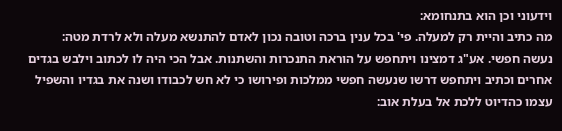וידעוני וכן הוא בתנחומא:
מה כתיב והיית רק למעלה. פי' בכל ענין ברכה וטובה נכון לאדם להתנשא מעלה ולא לרדת מטה:
נעשה חפשי. אע"ג דמצינו ויתחפש על הוראת התנכרות והשתנות. אבל הכי היה לו לכתוב וילבש בגדים אחרים וכתיב ויתחפש דרשו שנעשה חפשי ממלכות ופירושו כי לא חש לכבודו ושנה את בגדיו והשפיל עצמו כהדיוט ללכת אל בעלת אוב: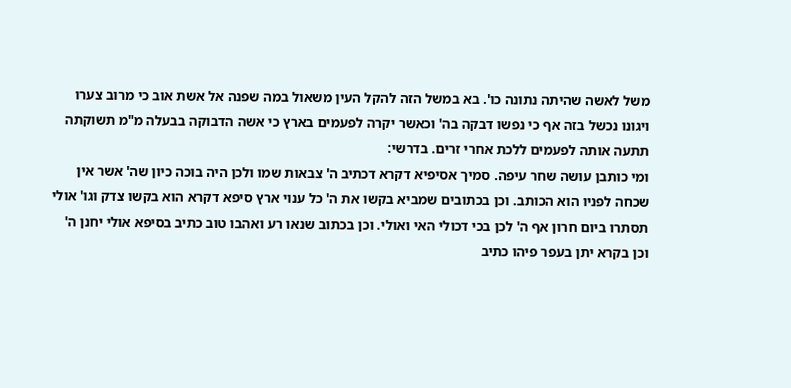משל לאשה שהיתה נתונה כו'. בא במשל הזה להקל העין משאול במה שפנה אל אשת אוב כי מרוב צערו ויגונו נכשל בזה אף כי נפשו דבקה בה' וכאשר יקרה לפעמים בארץ כי אשה הדבוקה בבעלה מ"מ תשוקתה תתעה אותה לפעמים ללכת אחרי זרים. בדרשי:
ומי כותבן עושה שחר עיפה. סמיך אסיפיא דקרא דכתיב ה' צבאות שמו ולכן היה בוכה כיון שה' אשר אין שכחה לפניו הוא הכותב. וכן בכתובים שמביא בקשו את ה' כל ענוי ארץ סיפא דקרא הוא בקשו צדק וגו' אולי תסתרו ביום חרון אף ה' לכן בכי דכולי האי ואולי. וכן בכתוב שנאו רע ואהבו טוב כתיב בסיפא אולי יחנן ה' וכן בקרא יתן בעפר פיהו כתיב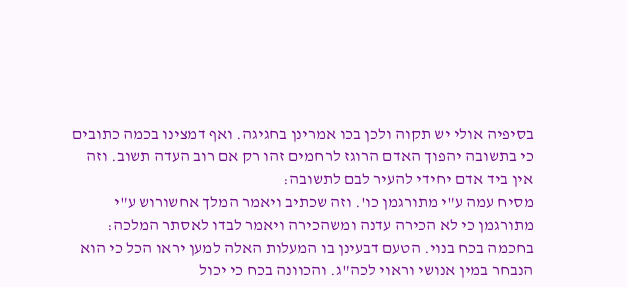בסיפיה אולי יש תקוה ולכן בכו אמרינן בחגיגה. ואף דמצינו בכמה כתובים כי בתשובה יהפוך האדם הרוגז לרחמים זהו רק אם רוב העדה תשוב. וזה אין ביד אדם יחידי להעיר לבם לתשובה:
מסיח עמה ע"י מתורגמן כו'. וזה שכתיב ויאמר המלך אחשורוש ע"י מתורגמן כי לא הכירה עדנה ומשהכירה ויאמר לבדו לאסתר המלכה:
בחכמה בכח בנוי. הטעם דבעינן בו המעלות האלה למען יראו הכל כי הוא הנבחר במין אנושי וראוי לכה"ג. והכוונה בכח כי יכול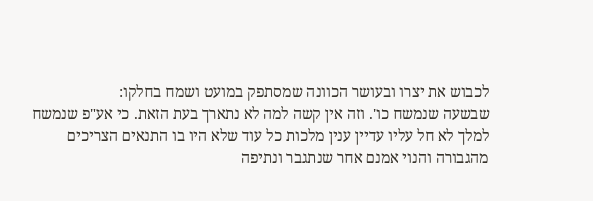לכבוש את יצרו ובעושר הכוונה שמסתפק במועט ושמח בחלקו:
שבשעה שנמשח כו'. וזה אין קשה למה לא נתארך בעת הזאת. כי אע"פ שנמשח למלך לא חל עליו עדיין ענין מלכות כל עוד שלא היו בו התנאים הצריכים מהגבורה והנוי אמנם אחר שנתגבר ונתיפה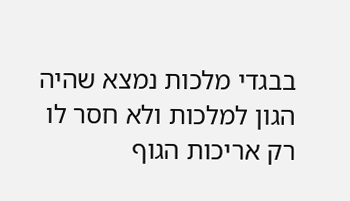בבגדי מלכות נמצא שהיה הגון למלכות ולא חסר לו רק אריכות הגוף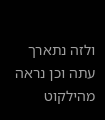ולזה נתארך עתה וכן נראה מהילקוט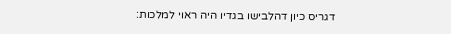דגריס כיון דהלבישו בגדיו היה ראוי למלכות: